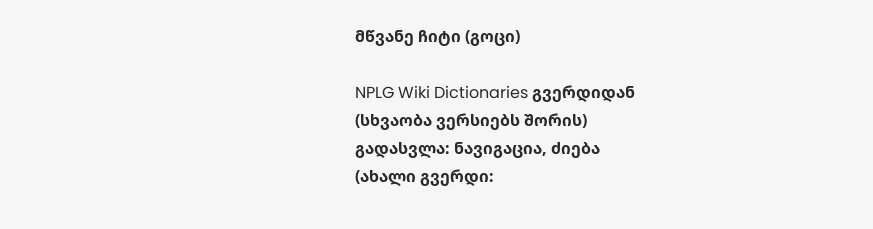მწვანე ჩიტი (გოცი)

NPLG Wiki Dictionaries გვერდიდან
(სხვაობა ვერსიებს შორის)
გადასვლა: ნავიგაცია, ძიება
(ახალი გვერდი: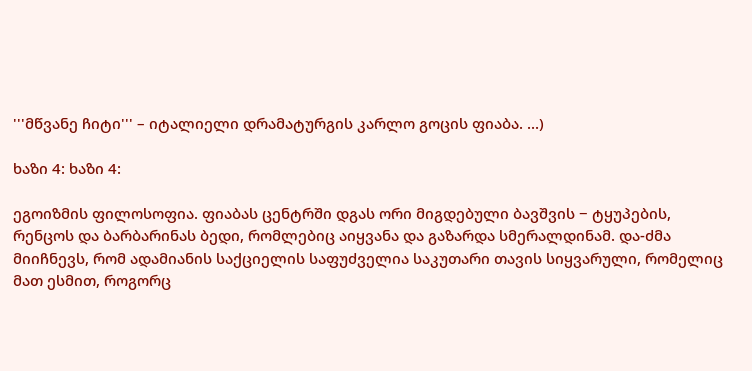'''მწვანე ჩიტი''' – იტალიელი დრამატურგის კარლო გოცის ფიაბა. ...)

ხაზი 4: ხაზი 4:

ეგოიზმის ფილოსოფია. ფიაბას ცენტრში დგას ორი მიგდებული ბავშვის − ტყუპების, რენცოს და ბარბარინას ბედი, რომლებიც აიყვანა და გაზარდა სმერალდინამ. და-ძმა მიიჩნევს, რომ ადამიანის საქციელის საფუძველია საკუთარი თავის სიყვარული, რომელიც მათ ესმით, როგორც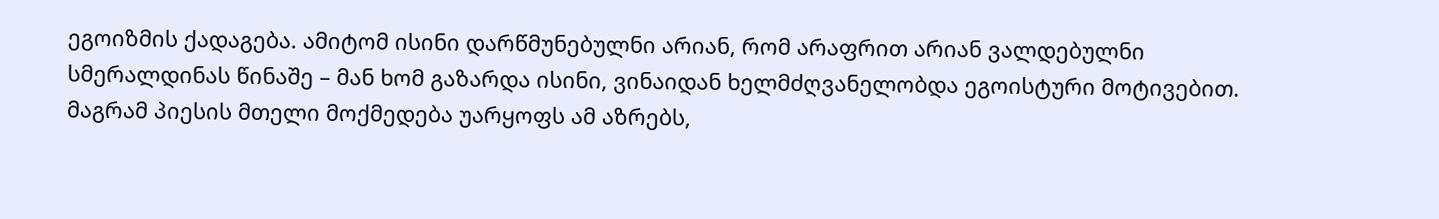ეგოიზმის ქადაგება. ამიტომ ისინი დარწმუნებულნი არიან, რომ არაფრით არიან ვალდებულნი სმერალდინას წინაშე – მან ხომ გაზარდა ისინი, ვინაიდან ხელმძღვანელობდა ეგოისტური მოტივებით. მაგრამ პიესის მთელი მოქმედება უარყოფს ამ აზრებს,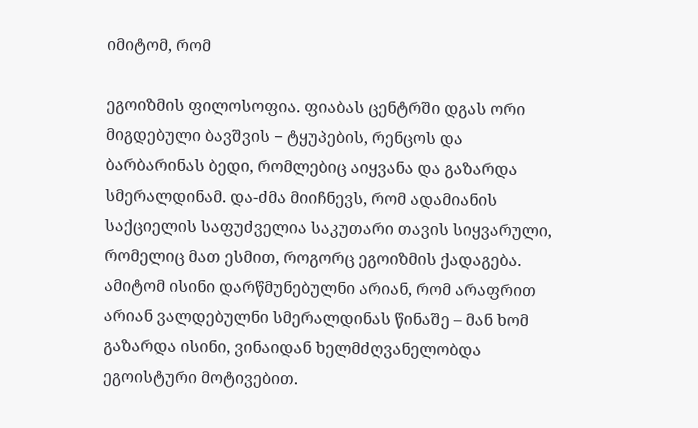იმიტომ, რომ

ეგოიზმის ფილოსოფია. ფიაბას ცენტრში დგას ორი მიგდებული ბავშვის − ტყუპების, რენცოს და ბარბარინას ბედი, რომლებიც აიყვანა და გაზარდა სმერალდინამ. და-ძმა მიიჩნევს, რომ ადამიანის საქციელის საფუძველია საკუთარი თავის სიყვარული, რომელიც მათ ესმით, როგორც ეგოიზმის ქადაგება. ამიტომ ისინი დარწმუნებულნი არიან, რომ არაფრით არიან ვალდებულნი სმერალდინას წინაშე – მან ხომ გაზარდა ისინი, ვინაიდან ხელმძღვანელობდა ეგოისტური მოტივებით.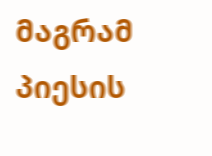მაგრამ პიესის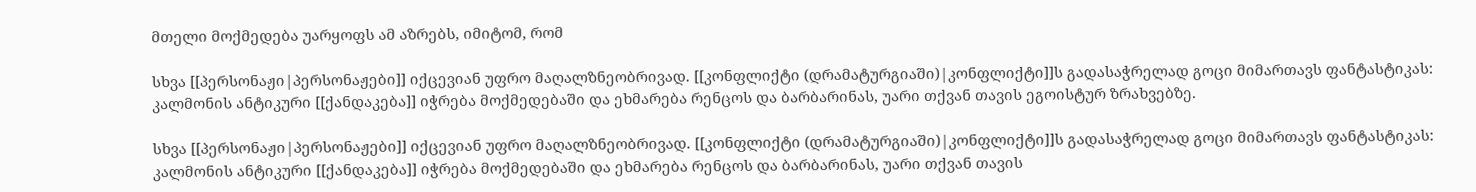მთელი მოქმედება უარყოფს ამ აზრებს, იმიტომ, რომ

სხვა [[პერსონაჟი|პერსონაჟები]] იქცევიან უფრო მაღალზნეობრივად. [[კონფლიქტი (დრამატურგიაში)|კონფლიქტი]]ს გადასაჭრელად გოცი მიმართავს ფანტასტიკას: კალმონის ანტიკური [[ქანდაკება]] იჭრება მოქმედებაში და ეხმარება რენცოს და ბარბარინას, უარი თქვან თავის ეგოისტურ ზრახვებზე.

სხვა [[პერსონაჟი|პერსონაჟები]] იქცევიან უფრო მაღალზნეობრივად. [[კონფლიქტი (დრამატურგიაში)|კონფლიქტი]]ს გადასაჭრელად გოცი მიმართავს ფანტასტიკას: კალმონის ანტიკური [[ქანდაკება]] იჭრება მოქმედებაში და ეხმარება რენცოს და ბარბარინას, უარი თქვან თავის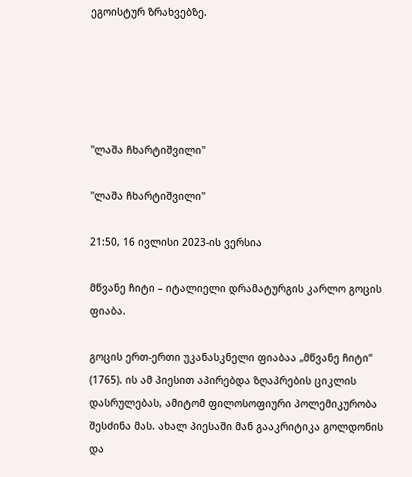ეგოისტურ ზრახვებზე.





''ლაშა ჩხარტიშვილი''

''ლაშა ჩხარტიშვილი''

21:50, 16 ივლისი 2023-ის ვერსია

მწვანე ჩიტი – იტალიელი დრამატურგის კარლო გოცის ფიაბა.

გოცის ერთ-ერთი უკანასკნელი ფიაბაა „მწვანე ჩიტი“ (1765). ის ამ პიესით აპირებდა ზღაპრების ციკლის დასრულებას, ამიტომ ფილოსოფიური პოლემიკურობა შესძინა მას. ახალ პიესაში მან გააკრიტიკა გოლდონის და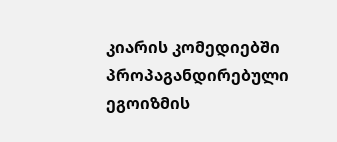კიარის კომედიებში პროპაგანდირებული ეგოიზმის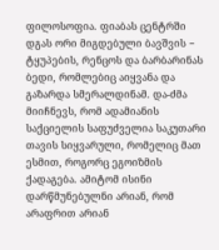ფილოსოფია. ფიაბას ცენტრში დგას ორი მიგდებული ბავშვის − ტყუპების, რენცოს და ბარბარინას ბედი, რომლებიც აიყვანა და გაზარდა სმერალდინამ. და-ძმა მიიჩნევს, რომ ადამიანის საქციელის საფუძველია საკუთარი თავის სიყვარული, რომელიც მათ ესმით, როგორც ეგოიზმის ქადაგება. ამიტომ ისინი დარწმუნებულნი არიან, რომ არაფრით არიან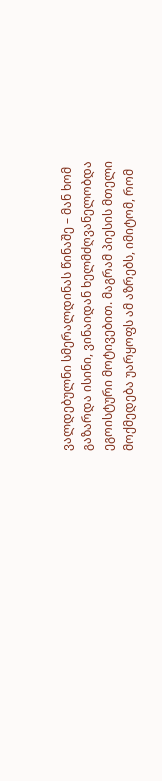ვალდებულნი სმერალდინას წინაშე – მან ხომ გაზარდა ისინი, ვინაიდან ხელმძღვანელობდა ეგოისტური მოტივებით. მაგრამ პიესის მთელი მოქმედება უარყოფს ამ აზრებს, იმიტომ, რომ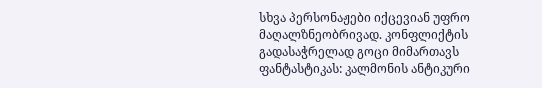სხვა პერსონაჟები იქცევიან უფრო მაღალზნეობრივად. კონფლიქტის გადასაჭრელად გოცი მიმართავს ფანტასტიკას: კალმონის ანტიკური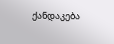ქანდაკება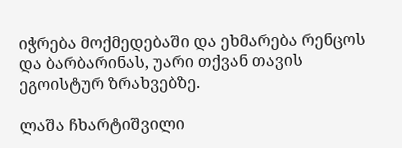იჭრება მოქმედებაში და ეხმარება რენცოს და ბარბარინას, უარი თქვან თავის ეგოისტურ ზრახვებზე.

ლაშა ჩხარტიშვილი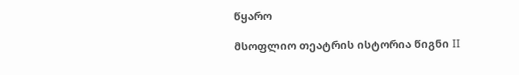წყარო

მსოფლიო თეატრის ისტორია წიგნი II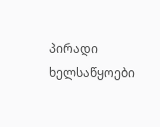პირადი ხელსაწყოები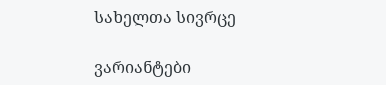სახელთა სივრცე

ვარიანტები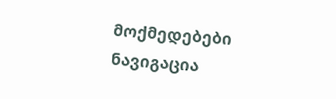მოქმედებები
ნავიგაცია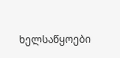ხელსაწყოები